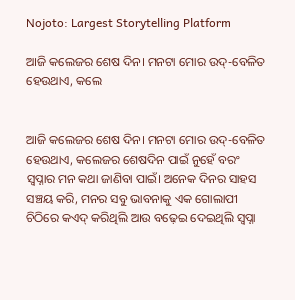Nojoto: Largest Storytelling Platform

ଆଜି କଲେଜର ଶେଷ ଦିନ। ମନଟା ମୋର ଉଦ୍-ବେଳିତ ହେଉଥାଏ, କଲେ


ଆଜି କଲେଜର ଶେଷ ଦିନ। ମନଟା ମୋର ଉଦ୍-ବେଳିତ ହେଉଥାଏ, କଲେଜର ଶେଷଦିନ ପାଇଁ ନୁହେଁ ବରଂ ସ୍ୱପ୍ନାର ମନ କଥା ଜାଣିବା ପାଇଁ। ଅନେକ ଦିନର ସାହସ ସଞ୍ଚୟ କରି, ମନର ସବୁ ଭାବନାକୁ ଏକ ଗୋଲାପୀ ଚିଠିରେ କଏଦ୍ କରିଥିଲି ଆଉ ବଢ଼େଇ ଦେଇଥିଲି ସ୍ୱପ୍ନା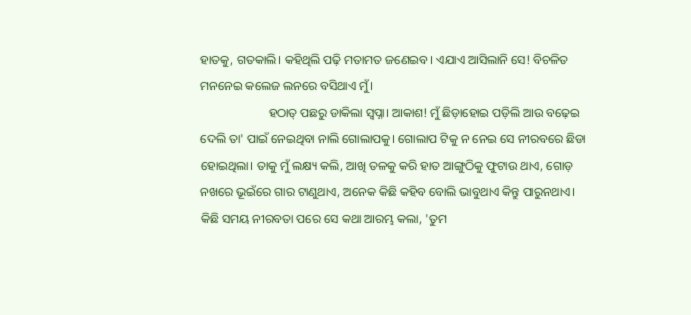ହାତକୁ, ଗତକାଲି। କହିଥିଲି ପଢ଼ି ମତାମତ ଜଣେଇବ। ଏଯାଏ ଆସିଲାନି ସେ! ବିଚଳିତ ମନନେଇ କଲେଜ ଲନରେ ବସିଥାଏ ମୁଁ।
                      ହଠାତ୍ ପଛରୁ ଡାକିଲା ସ୍ୱପ୍ନା। ଆକାଶ! ମୁଁ ଛିଡ଼ାହୋଇ ପଡ଼ିଲି ଆଉ ବଢ଼େଇ ଦେଲି ତା' ପାଇଁ ନେଇଥିବା ନାଲି ଗୋଲାପକୁ। ଗୋଲାପ ଟିକୁ ନ ନେଇ ସେ ନୀରବରେ ଛିଡା ହୋଇଥିଲା। ତାକୁ ମୁଁ ଲକ୍ଷ୍ୟ କଲି, ଆଖି ତଳକୁ କରି ହାତ ଆଙ୍ଗୁଠିକୁ ଫୁଟାଉ ଥାଏ, ଗୋଡ଼ ନଖରେ ଭୂଇଁରେ ଗାର ଟାଣୁଥାଏ, ଅନେକ କିଛି କହିବ ବୋଲି ଭାବୁଥାଏ କିନ୍ତୁ ପାରୁନଥାଏ। କିଛି ସମୟ ନୀରବତା ପରେ ସେ କଥା ଆରମ୍ଭ କଲା, 'ତୁମ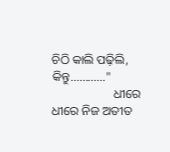ଚିଠି କାଲି ପଢ଼ିଲି, କିନ୍ତୁ............"
                    ଧୀରେ ଧୀରେ ନିଜ ଅତୀତ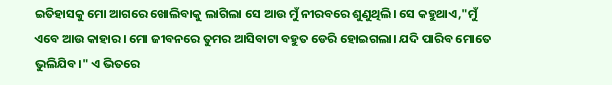ଇତିହାସକୁ ମୋ ଆଗରେ ଖୋଲିବାକୁ ଲାଗିଲା ସେ ଆଉ ମୁଁ ନୀରବରେ ଶୁଣୁଥିଲି। ସେ କହୁଥାଏ,"ମୁଁ ଏବେ ଆଉ କାହାର। ମୋ ଜୀବନରେ ତୁମର ଆସିବାଟା ବହୁତ ଡେରି ହୋଇଗଲା। ଯଦି ପାରିବ ମୋତେ ଭୁଲିଯିବ।" ଏ ଭିତରେ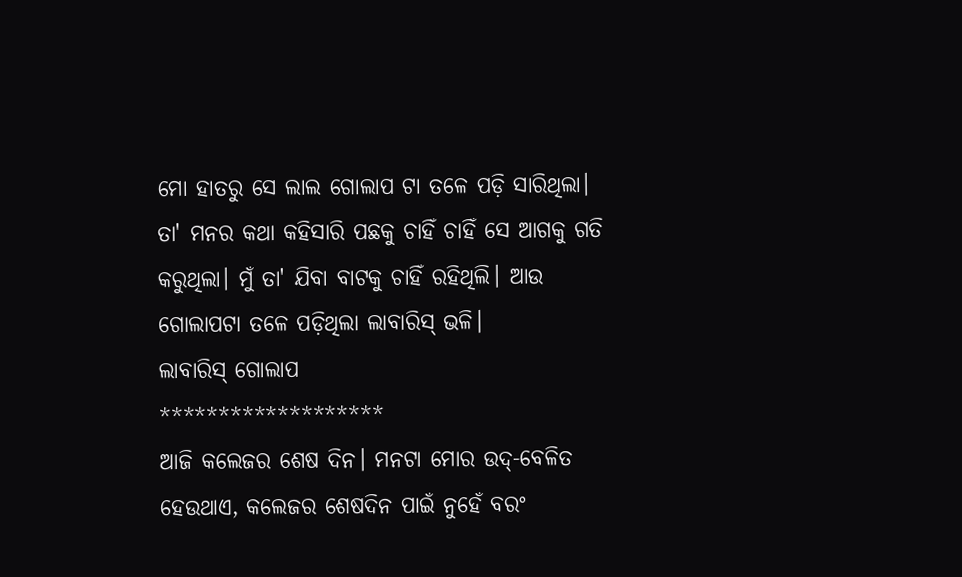ମୋ ହାତରୁ ସେ ଲାଲ ଗୋଲାପ ଟା ତଳେ ପଡ଼ି ସାରିଥିଲା। ତା' ମନର କଥା କହିସାରି ପଛକୁ ଚାହିଁ ଚାହିଁ ସେ ଆଗକୁ ଗତି କରୁଥିଲା। ମୁଁ ତା' ଯିବା ବାଟକୁ ଚାହିଁ ରହିଥିଲି। ଆଉ ଗୋଲାପଟା ତଳେ ପଡ଼ିଥିଲା ଲାବାରିସ୍ ଭଳି।         ଲାବାରିସ୍ ଗୋଲାପ
*******************
ଆଜି କଲେଜର ଶେଷ ଦିନ। ମନଟା ମୋର ଉଦ୍-ବେଳିତ ହେଉଥାଏ, କଲେଜର ଶେଷଦିନ ପାଇଁ ନୁହେଁ ବରଂ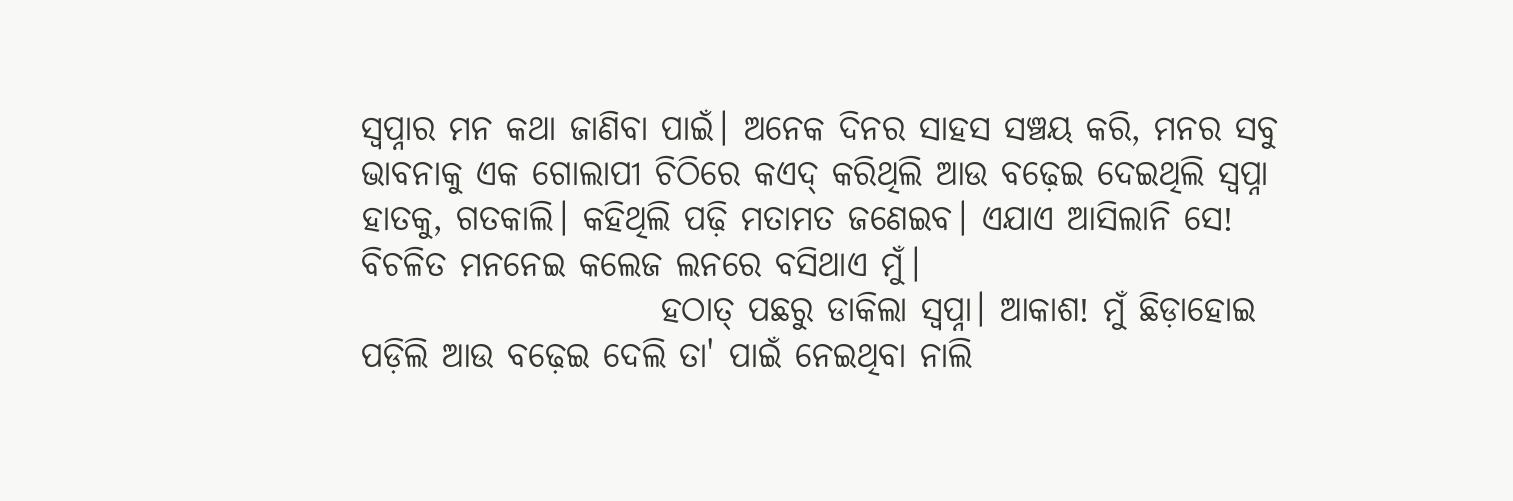ସ୍ୱପ୍ନାର ମନ କଥା ଜାଣିବା ପାଇଁ। ଅନେକ ଦିନର ସାହସ ସଞ୍ଚୟ କରି, ମନର ସବୁ ଭାବନାକୁ ଏକ ଗୋଲାପୀ ଚିଠିରେ କଏଦ୍ କରିଥିଲି ଆଉ ବଢ଼େଇ ଦେଇଥିଲି ସ୍ୱପ୍ନା ହାତକୁ, ଗତକାଲି। କହିଥିଲି ପଢ଼ି ମତାମତ ଜଣେଇବ। ଏଯାଏ ଆସିଲାନି ସେ! ବିଚଳିତ ମନନେଇ କଲେଜ ଲନରେ ବସିଥାଏ ମୁଁ।
                      ହଠାତ୍ ପଛରୁ ଡାକିଲା ସ୍ୱପ୍ନା। ଆକାଶ! ମୁଁ ଛିଡ଼ାହୋଇ ପଡ଼ିଲି ଆଉ ବଢ଼େଇ ଦେଲି ତା' ପାଇଁ ନେଇଥିବା ନାଲି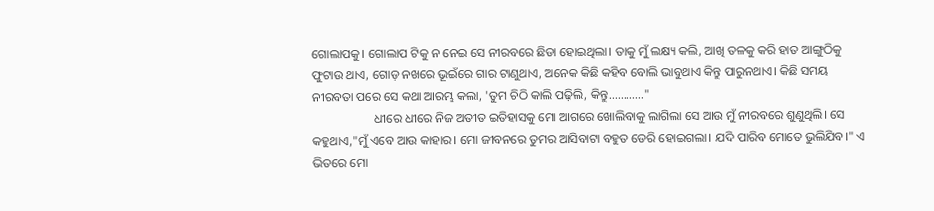ଗୋଲାପକୁ। ଗୋଲାପ ଟିକୁ ନ ନେଇ ସେ ନୀରବରେ ଛିଡା ହୋଇଥିଲା। ତାକୁ ମୁଁ ଲକ୍ଷ୍ୟ କଲି, ଆଖି ତଳକୁ କରି ହାତ ଆଙ୍ଗୁଠିକୁ ଫୁଟାଉ ଥାଏ, ଗୋଡ଼ ନଖରେ ଭୂଇଁରେ ଗାର ଟାଣୁଥାଏ, ଅନେକ କିଛି କହିବ ବୋଲି ଭାବୁଥାଏ କିନ୍ତୁ ପାରୁନଥାଏ। କିଛି ସମୟ ନୀରବତା ପରେ ସେ କଥା ଆରମ୍ଭ କଲା, 'ତୁମ ଚିଠି କାଲି ପଢ଼ିଲି, କିନ୍ତୁ............"
                    ଧୀରେ ଧୀରେ ନିଜ ଅତୀତ ଇତିହାସକୁ ମୋ ଆଗରେ ଖୋଲିବାକୁ ଲାଗିଲା ସେ ଆଉ ମୁଁ ନୀରବରେ ଶୁଣୁଥିଲି। ସେ କହୁଥାଏ,"ମୁଁ ଏବେ ଆଉ କାହାର। ମୋ ଜୀବନରେ ତୁମର ଆସିବାଟା ବହୁତ ଡେରି ହୋଇଗଲା। ଯଦି ପାରିବ ମୋତେ ଭୁଲିଯିବ।" ଏ ଭିତରେ ମୋ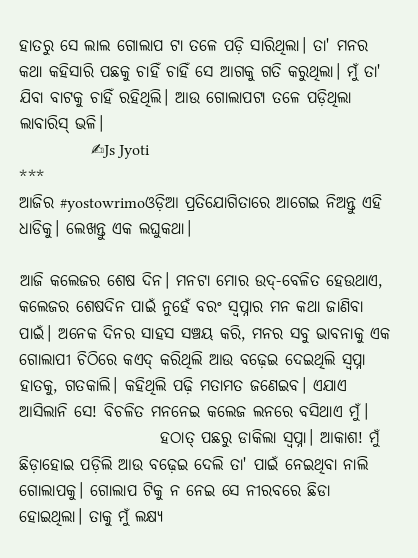ହାତରୁ ସେ ଲାଲ ଗୋଲାପ ଟା ତଳେ ପଡ଼ି ସାରିଥିଲା। ତା' ମନର କଥା କହିସାରି ପଛକୁ ଚାହିଁ ଚାହିଁ ସେ ଆଗକୁ ଗତି କରୁଥିଲା। ମୁଁ ତା' ଯିବା ବାଟକୁ ଚାହିଁ ରହିଥିଲି। ଆଉ ଗୋଲାପଟା ତଳେ ପଡ଼ିଥିଲା ଲାବାରିସ୍ ଭଳି।
                  ✍Js Jyoti
***
ଆଜିର #yostowrimoଓଡ଼ିଆ ପ୍ରତିଯୋଗିତାରେ ଆଗେଇ ନିଅନ୍ତୁ ଏହି ଧାଡିକୁ। ଲେଖନ୍ତୁ ଏକ ଲଘୁକଥା।

ଆଜି କଲେଜର ଶେଷ ଦିନ। ମନଟା ମୋର ଉଦ୍-ବେଳିତ ହେଉଥାଏ, କଲେଜର ଶେଷଦିନ ପାଇଁ ନୁହେଁ ବରଂ ସ୍ୱପ୍ନାର ମନ କଥା ଜାଣିବା ପାଇଁ। ଅନେକ ଦିନର ସାହସ ସଞ୍ଚୟ କରି, ମନର ସବୁ ଭାବନାକୁ ଏକ ଗୋଲାପୀ ଚିଠିରେ କଏଦ୍ କରିଥିଲି ଆଉ ବଢ଼େଇ ଦେଇଥିଲି ସ୍ୱପ୍ନା ହାତକୁ, ଗତକାଲି। କହିଥିଲି ପଢ଼ି ମତାମତ ଜଣେଇବ। ଏଯାଏ ଆସିଲାନି ସେ! ବିଚଳିତ ମନନେଇ କଲେଜ ଲନରେ ବସିଥାଏ ମୁଁ।
                      ହଠାତ୍ ପଛରୁ ଡାକିଲା ସ୍ୱପ୍ନା। ଆକାଶ! ମୁଁ ଛିଡ଼ାହୋଇ ପଡ଼ିଲି ଆଉ ବଢ଼େଇ ଦେଲି ତା' ପାଇଁ ନେଇଥିବା ନାଲି ଗୋଲାପକୁ। ଗୋଲାପ ଟିକୁ ନ ନେଇ ସେ ନୀରବରେ ଛିଡା ହୋଇଥିଲା। ତାକୁ ମୁଁ ଲକ୍ଷ୍ୟ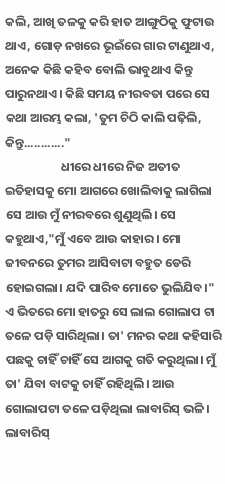କଲି, ଆଖି ତଳକୁ କରି ହାତ ଆଙ୍ଗୁଠିକୁ ଫୁଟାଉ ଥାଏ, ଗୋଡ଼ ନଖରେ ଭୂଇଁରେ ଗାର ଟାଣୁଥାଏ, ଅନେକ କିଛି କହିବ ବୋଲି ଭାବୁଥାଏ କିନ୍ତୁ ପାରୁନଥାଏ। କିଛି ସମୟ ନୀରବତା ପରେ ସେ କଥା ଆରମ୍ଭ କଲା, 'ତୁମ ଚିଠି କାଲି ପଢ଼ିଲି, କିନ୍ତୁ............"
                    ଧୀରେ ଧୀରେ ନିଜ ଅତୀତ ଇତିହାସକୁ ମୋ ଆଗରେ ଖୋଲିବାକୁ ଲାଗିଲା ସେ ଆଉ ମୁଁ ନୀରବରେ ଶୁଣୁଥିଲି। ସେ କହୁଥାଏ,"ମୁଁ ଏବେ ଆଉ କାହାର। ମୋ ଜୀବନରେ ତୁମର ଆସିବାଟା ବହୁତ ଡେରି ହୋଇଗଲା। ଯଦି ପାରିବ ମୋତେ ଭୁଲିଯିବ।" ଏ ଭିତରେ ମୋ ହାତରୁ ସେ ଲାଲ ଗୋଲାପ ଟା ତଳେ ପଡ଼ି ସାରିଥିଲା। ତା' ମନର କଥା କହିସାରି ପଛକୁ ଚାହିଁ ଚାହିଁ ସେ ଆଗକୁ ଗତି କରୁଥିଲା। ମୁଁ ତା' ଯିବା ବାଟକୁ ଚାହିଁ ରହିଥିଲି। ଆଉ ଗୋଲାପଟା ତଳେ ପଡ଼ିଥିଲା ଲାବାରିସ୍ ଭଳି।         ଲାବାରିସ୍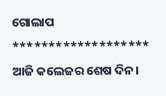ଗୋଲାପ
*******************
ଆଜି କଲେଜର ଶେଷ ଦିନ।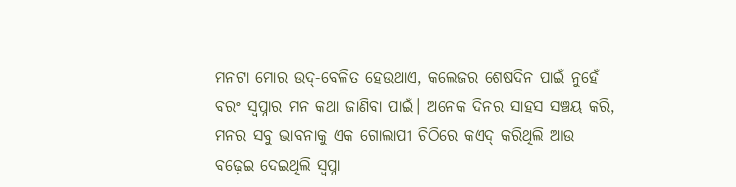ମନଟା ମୋର ଉଦ୍-ବେଳିତ ହେଉଥାଏ, କଲେଜର ଶେଷଦିନ ପାଇଁ ନୁହେଁ ବରଂ ସ୍ୱପ୍ନାର ମନ କଥା ଜାଣିବା ପାଇଁ। ଅନେକ ଦିନର ସାହସ ସଞ୍ଚୟ କରି, ମନର ସବୁ ଭାବନାକୁ ଏକ ଗୋଲାପୀ ଚିଠିରେ କଏଦ୍ କରିଥିଲି ଆଉ ବଢ଼େଇ ଦେଇଥିଲି ସ୍ୱପ୍ନା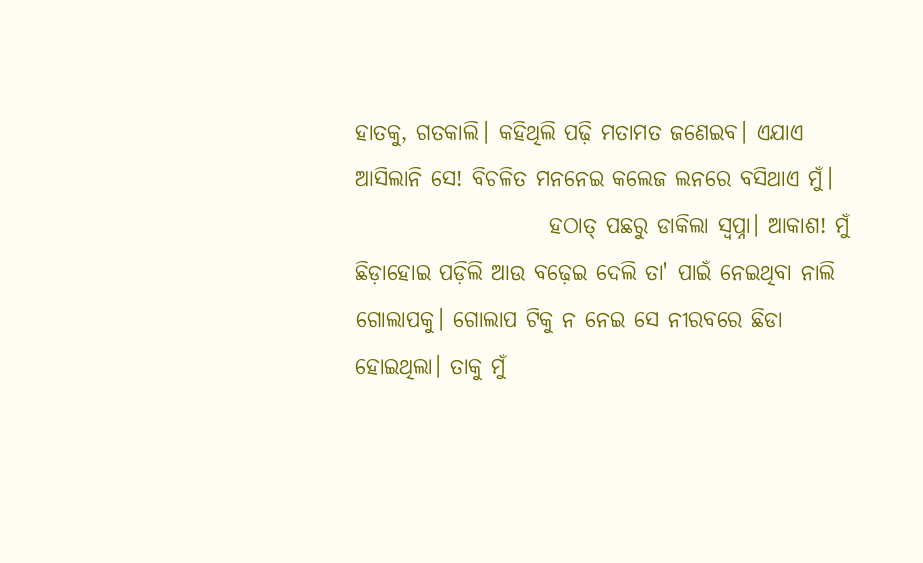ହାତକୁ, ଗତକାଲି। କହିଥିଲି ପଢ଼ି ମତାମତ ଜଣେଇବ। ଏଯାଏ ଆସିଲାନି ସେ! ବିଚଳିତ ମନନେଇ କଲେଜ ଲନରେ ବସିଥାଏ ମୁଁ।
                      ହଠାତ୍ ପଛରୁ ଡାକିଲା ସ୍ୱପ୍ନା। ଆକାଶ! ମୁଁ ଛିଡ଼ାହୋଇ ପଡ଼ିଲି ଆଉ ବଢ଼େଇ ଦେଲି ତା' ପାଇଁ ନେଇଥିବା ନାଲି ଗୋଲାପକୁ। ଗୋଲାପ ଟିକୁ ନ ନେଇ ସେ ନୀରବରେ ଛିଡା ହୋଇଥିଲା। ତାକୁ ମୁଁ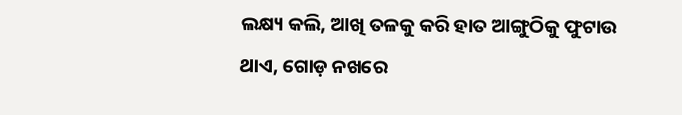ଲକ୍ଷ୍ୟ କଲି, ଆଖି ତଳକୁ କରି ହାତ ଆଙ୍ଗୁଠିକୁ ଫୁଟାଉ ଥାଏ, ଗୋଡ଼ ନଖରେ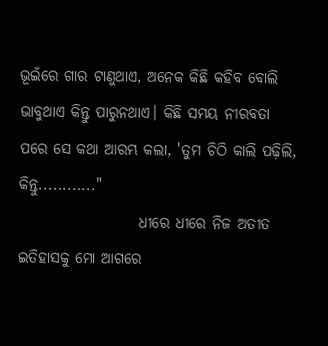ଭୂଇଁରେ ଗାର ଟାଣୁଥାଏ, ଅନେକ କିଛି କହିବ ବୋଲି ଭାବୁଥାଏ କିନ୍ତୁ ପାରୁନଥାଏ। କିଛି ସମୟ ନୀରବତା ପରେ ସେ କଥା ଆରମ୍ଭ କଲା, 'ତୁମ ଚିଠି କାଲି ପଢ଼ିଲି, କିନ୍ତୁ............"
                    ଧୀରେ ଧୀରେ ନିଜ ଅତୀତ ଇତିହାସକୁ ମୋ ଆଗରେ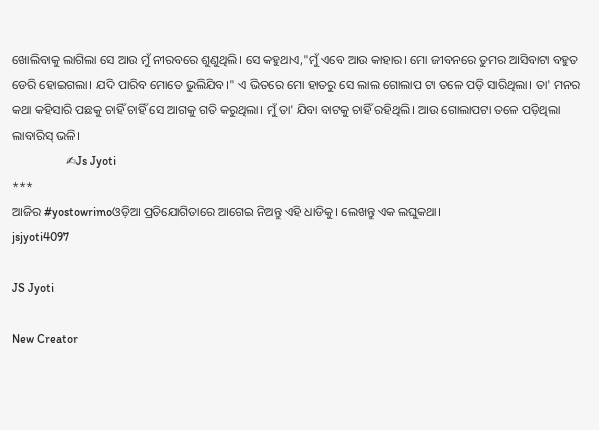ଖୋଲିବାକୁ ଲାଗିଲା ସେ ଆଉ ମୁଁ ନୀରବରେ ଶୁଣୁଥିଲି। ସେ କହୁଥାଏ,"ମୁଁ ଏବେ ଆଉ କାହାର। ମୋ ଜୀବନରେ ତୁମର ଆସିବାଟା ବହୁତ ଡେରି ହୋଇଗଲା। ଯଦି ପାରିବ ମୋତେ ଭୁଲିଯିବ।" ଏ ଭିତରେ ମୋ ହାତରୁ ସେ ଲାଲ ଗୋଲାପ ଟା ତଳେ ପଡ଼ି ସାରିଥିଲା। ତା' ମନର କଥା କହିସାରି ପଛକୁ ଚାହିଁ ଚାହିଁ ସେ ଆଗକୁ ଗତି କରୁଥିଲା। ମୁଁ ତା' ଯିବା ବାଟକୁ ଚାହିଁ ରହିଥିଲି। ଆଉ ଗୋଲାପଟା ତଳେ ପଡ଼ିଥିଲା ଲାବାରିସ୍ ଭଳି।
                  ✍Js Jyoti
***
ଆଜିର #yostowrimoଓଡ଼ିଆ ପ୍ରତିଯୋଗିତାରେ ଆଗେଇ ନିଅନ୍ତୁ ଏହି ଧାଡିକୁ। ଲେଖନ୍ତୁ ଏକ ଲଘୁକଥା।
jsjyoti4097

JS Jyoti

New Creator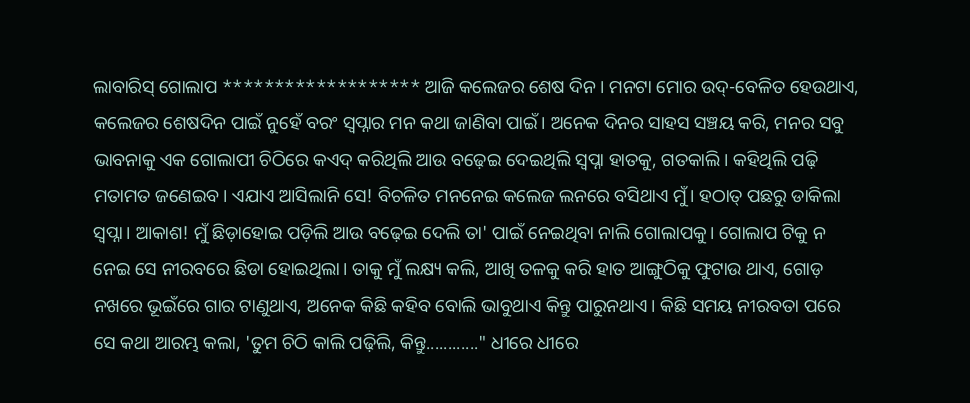ଲାବାରିସ୍ ଗୋଲାପ ******************* ଆଜି କଲେଜର ଶେଷ ଦିନ। ମନଟା ମୋର ଉଦ୍-ବେଳିତ ହେଉଥାଏ, କଲେଜର ଶେଷଦିନ ପାଇଁ ନୁହେଁ ବରଂ ସ୍ୱପ୍ନାର ମନ କଥା ଜାଣିବା ପାଇଁ। ଅନେକ ଦିନର ସାହସ ସଞ୍ଚୟ କରି, ମନର ସବୁ ଭାବନାକୁ ଏକ ଗୋଲାପୀ ଚିଠିରେ କଏଦ୍ କରିଥିଲି ଆଉ ବଢ଼େଇ ଦେଇଥିଲି ସ୍ୱପ୍ନା ହାତକୁ, ଗତକାଲି। କହିଥିଲି ପଢ଼ି ମତାମତ ଜଣେଇବ। ଏଯାଏ ଆସିଲାନି ସେ! ବିଚଳିତ ମନନେଇ କଲେଜ ଲନରେ ବସିଥାଏ ମୁଁ। ହଠାତ୍ ପଛରୁ ଡାକିଲା ସ୍ୱପ୍ନା। ଆକାଶ! ମୁଁ ଛିଡ଼ାହୋଇ ପଡ଼ିଲି ଆଉ ବଢ଼େଇ ଦେଲି ତା' ପାଇଁ ନେଇଥିବା ନାଲି ଗୋଲାପକୁ। ଗୋଲାପ ଟିକୁ ନ ନେଇ ସେ ନୀରବରେ ଛିଡା ହୋଇଥିଲା। ତାକୁ ମୁଁ ଲକ୍ଷ୍ୟ କଲି, ଆଖି ତଳକୁ କରି ହାତ ଆଙ୍ଗୁଠିକୁ ଫୁଟାଉ ଥାଏ, ଗୋଡ଼ ନଖରେ ଭୂଇଁରେ ଗାର ଟାଣୁଥାଏ, ଅନେକ କିଛି କହିବ ବୋଲି ଭାବୁଥାଏ କିନ୍ତୁ ପାରୁନଥାଏ। କିଛି ସମୟ ନୀରବତା ପରେ ସେ କଥା ଆରମ୍ଭ କଲା, 'ତୁମ ଚିଠି କାଲି ପଢ଼ିଲି, କିନ୍ତୁ............" ଧୀରେ ଧୀରେ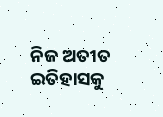ନିଜ ଅତୀତ ଇତିହାସକୁ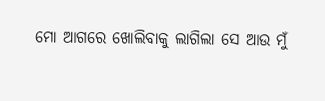ମୋ ଆଗରେ ଖୋଲିବାକୁ ଲାଗିଲା ସେ ଆଉ ମୁଁ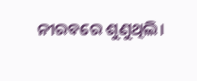ନୀରବରେ ଶୁଣୁଥିଲି।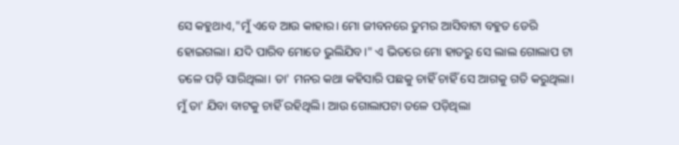ସେ କହୁଥାଏ,"ମୁଁ ଏବେ ଆଉ କାହାର। ମୋ ଜୀବନରେ ତୁମର ଆସିବାଟା ବହୁତ ଡେରି ହୋଇଗଲା। ଯଦି ପାରିବ ମୋତେ ଭୁଲିଯିବ।" ଏ ଭିତରେ ମୋ ହାତରୁ ସେ ଲାଲ ଗୋଲାପ ଟା ତଳେ ପଡ଼ି ସାରିଥିଲା। ତା' ମନର କଥା କହିସାରି ପଛକୁ ଚାହିଁ ଚାହିଁ ସେ ଆଗକୁ ଗତି କରୁଥିଲା। ମୁଁ ତା' ଯିବା ବାଟକୁ ଚାହିଁ ରହିଥିଲି। ଆଉ ଗୋଲାପଟା ତଳେ ପଡ଼ିଥିଲା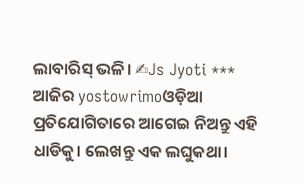ଲାବାରିସ୍ ଭଳି। ✍Js Jyoti *** ଆଜିର yostowrimoଓଡ଼ିଆ ପ୍ରତିଯୋଗିତାରେ ଆଗେଇ ନିଅନ୍ତୁ ଏହି ଧାଡିକୁ। ଲେଖନ୍ତୁ ଏକ ଲଘୁକଥା।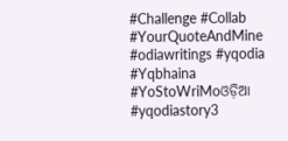#Challenge #Collab #YourQuoteAndMine #odiawritings #yqodia #Yqbhaina #YoStoWriMoଓଡ଼ିଆ #yqodiastory3